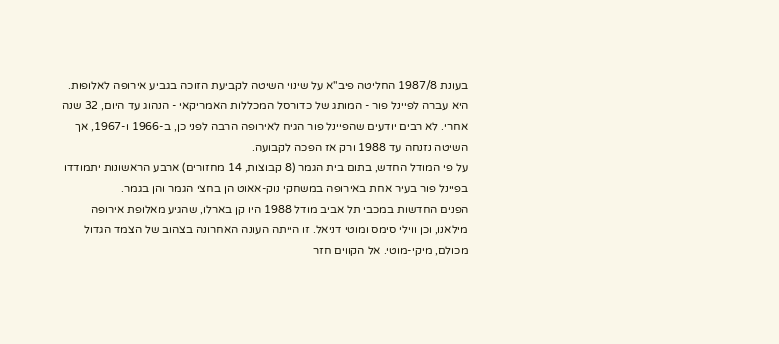בעונת 1987/8 החליטה פיב"א על שינוי השיטה לקביעת הזוכה בגביע אירופה לאלופות. היא עברה לפיינל פור - המותג של כדורסל המכללות האמריקאי - הנהוג עד היום, 32 שנה אחרי. לא רבים יודעים שהפיינל פור הגיח לאירופה הרבה לפני כן, ב-1966 ו-1967, אך השיטה נזנחה עד 1988 ורק אז הפכה לקבועה.
על פי המודל החדש, בתום בית הגמר (8 קבוצות, 14 מחזורים) ארבע הראשונות יתמודדו בפיינל פור בעיר אחת באירופה במשחקי נוק-אאוט הן בחצי הגמר והן בגמר.
הפנים החדשות במכבי תל אביב מודל 1988 היו קן בארלו, שהגיע מאלופת אירופה מילאנו, וכן ווילי סימס ומוטי דניאל. זו הייתה העונה האחרונה בצהוב של הצמד הגדול מכולם, מיקי-מוטי. אל הקווים חזר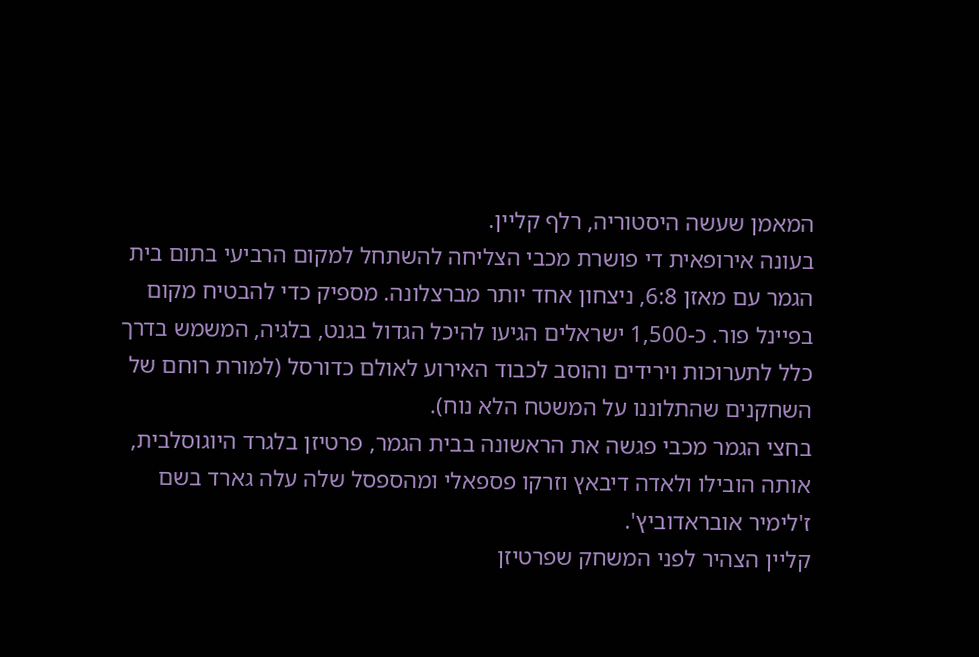המאמן שעשה היסטוריה, רלף קליין.
בעונה אירופאית די פושרת מכבי הצליחה להשתחל למקום הרביעי בתום בית הגמר עם מאזן 6:8, ניצחון אחד יותר מברצלונה. מספיק כדי להבטיח מקום בפיינל פור. כ-1,500 ישראלים הגיעו להיכל הגדול בגנט, בלגיה, המשמש בדרך כלל לתערוכות וירידים והוסב לכבוד האירוע לאולם כדורסל (למורת רוחם של השחקנים שהתלוננו על המשטח הלא נוח).
בחצי הגמר מכבי פגשה את הראשונה בבית הגמר, פרטיזן בלגרד היוגוסלבית, אותה הובילו ולאדה דיבאץ וזרקו פספאלי ומהספסל שלה עלה גארד בשם ז'לימיר אובראדוביץ'.
קליין הצהיר לפני המשחק שפרטיזן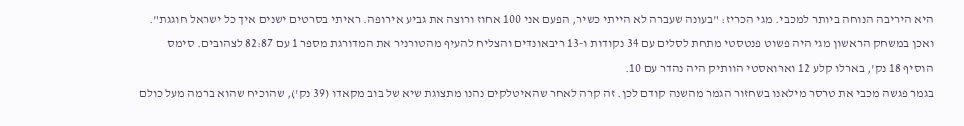היא היריבה הנוחה ביותר למכבי. מגי הכריז: "בעונה שעברה לא הייתי כשיר, הפעם אני 100 אחוז ורוצה את גביע אירופה. ראיתי בסרטים ישנים איך כל ישראל חוגגת".
ואכן במשחק הראשון מגי היה פשוט פנטסטי מתחת לסלים עם 34 נקודות ו-13 ריבאונדים והצליח להעיף מהטורניר את המדורגת מספר 1 עם 82:87 לצהובים. סימס הוסיף 18 נק', בארלו קלע 12 וארואסטי הוותיק היה נהדר עם 10.
בגמר פגשה מכבי את טרסר מילאנו בשחזור הגמר מהשנה קודם לכן. זה קרה לאחר שהאיטלקים נהנו מתצוגת שיא של בוב מקאדו (39 נק'), שהוכיח שהוא ברמה מעל כולם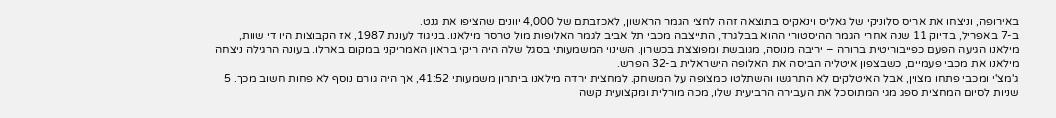באירופה, וניצחו את אריס סלוניקי של גאליס וינאקיס בתוצאה זהה לחצי הגמר הראשון, לאכזבתם של 4,000 יוונים שהציפו את גנט.
ב-7 באפריל, בדיוק 11 שנה אחרי הגמר ההיסטורי ההוא בבלגרד, התייצבה מכבי תל אביב לגמר האלופות מול טרסר מילאנו. בניגוד לעונת 1987, אז הקבוצות היו די שוות, מילאנו הגיעה הפעם כפייבוריטית ברורה – יריבה מנוסה, מגובשת ומפוצצת בכשרון. השינוי המשמעותי בסגל שלה היה ריקי בראון האמריקני במקום בארלו. בעונה הרגילה ניצחה מילאנו את מכבי פעמיים, כשבצפון איטליה הביסה את האלופה הישראלית ב-32 הפרש.
ג'מצ'י ומכבי פתחו מצוין, אבל האיטלקים לא התרגשו והשתלטו כמצופה על המשחק. למחצית ירדה מילאנו ביתרון משמעותי 41:52, אך היה גורם נוסף לא פחות חשוב מכך. 5 שניות לסיום המחצית ספג מגי המתוסכל את העבירה הרביעית שלו, מכה מורלית ומקצועית קשה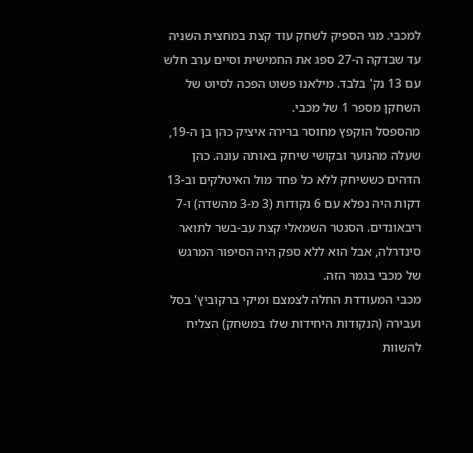למכבי. מגי הספיק לשחק עוד קצת במחצית השניה עד שבדקה ה-27 ספג את החמישית וסיים ערב חלש עם 13 נק' בלבד. מילאנו פשוט הפכה לסיוט של השחקן מספר 1 של מכבי.
מהספסל הוקפץ מחוסר ברירה איציק כהן בן ה-19, שעלה מהנוער ובקושי שיחק באותה עונה. כהן הדהים כששיחק ללא כל פחד מול האיטלקים וב-13 דקות היה נפלא עם 6 נקודות (3 מ-3 מהשדה) ו-7 ריבאונדים. הסנטר השמאלי קצת עב-בשר לתואר סינדרלה, אבל הוא ללא ספק היה הסיפור המרגש של מכבי בגמר הזה.
מכבי המעודדת החלה לצמצם ומיקי ברקוביץ' בסל ועבירה (הנקודות היחידות שלו במשחק) הצליח להשוות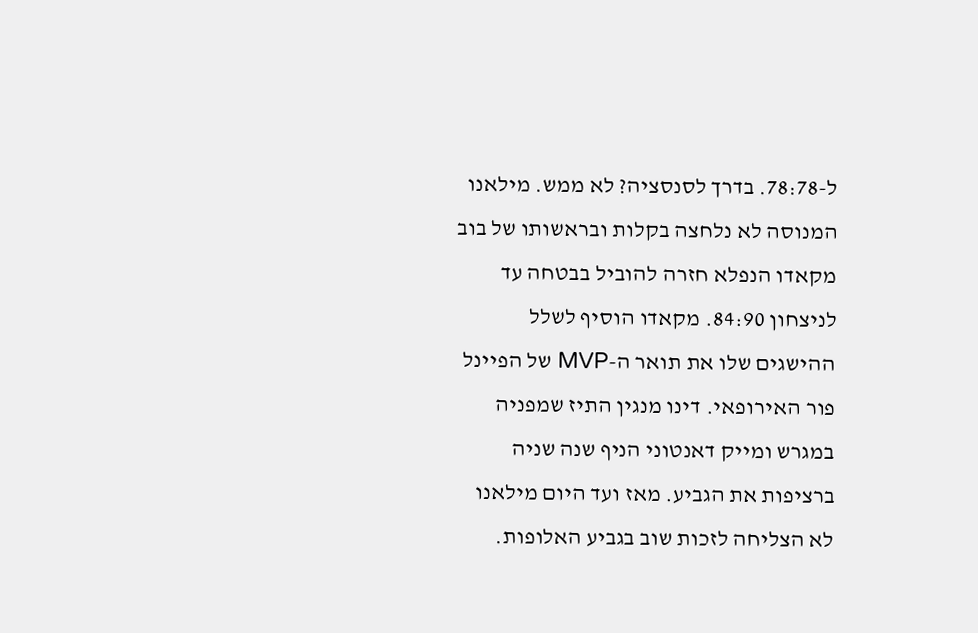ל-78:78. בדרך לסנסציה? לא ממש. מילאנו המנוסה לא נלחצה בקלות ובראשותו של בוב מקאדו הנפלא חזרה להוביל בבטחה עד לניצחון 84:90. מקאדו הוסיף לשלל ההישגים שלו את תואר ה-MVP של הפיינל פור האירופאי. דינו מנגין התיז שמפניה במגרש ומייק דאנטוני הניף שנה שניה ברציפות את הגביע. מאז ועד היום מילאנו לא הצליחה לזכות שוב בגביע האלופות.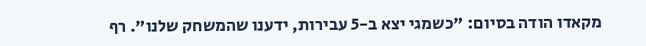מקאדו הודה בסיום: "כשמגי יצא ב-5 עבירות, ידענו שהמשחק שלנו". רף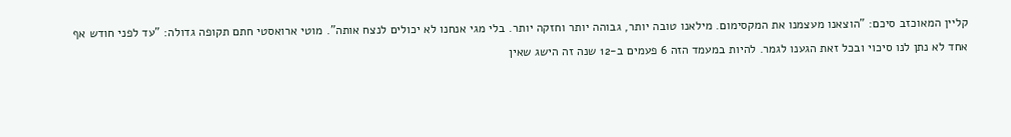קליין המאוכזב סיכם: "הוצאנו מעצמנו את המקסימום. מילאנו טובה יותר, גבוהה יותר וחזקה יותר. בלי מגי אנחנו לא יכולים לנצח אותה". מוטי ארואסטי חתם תקופה גדולה: "עד לפני חודש אף אחד לא נתן לנו סיכוי ובכל זאת הגענו לגמר. להיות במעמד הזה 6 פעמים ב-12 שנה זה הישג שאין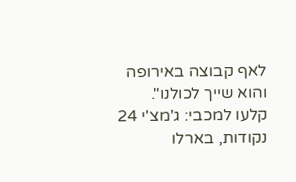לאף קבוצה באירופה והוא שייך לכולנו".
קלעו למכבי: ג'מצ'י 24 נקודות, בארלו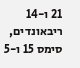21 ו-14 ריבאונדים, סימס 15 ו-5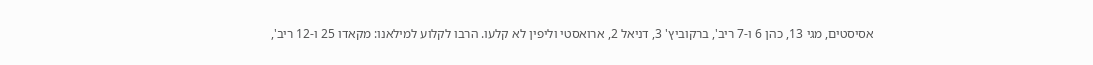אסיסטים, מגי 13, כהן 6 ו-7 ריב', ברקוביץ' 3, דניאל 2, ארואסטי וליפין לא קלעו. הרבו לקלוע למילאנו: מקאדו 25 ו-12 ריב',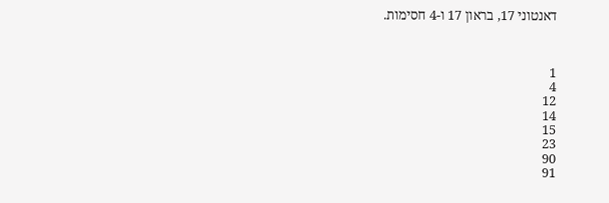דאנטוני 17, בראון 17 ו-4 חסימות.



1
4
12
14
15
23
90
91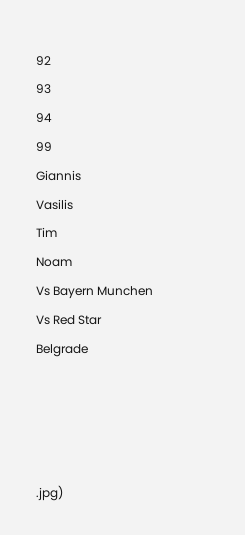92
93
94
99
Giannis
Vasilis
Tim
Noam
Vs Bayern Munchen
Vs Red Star Belgrade




.jpg)